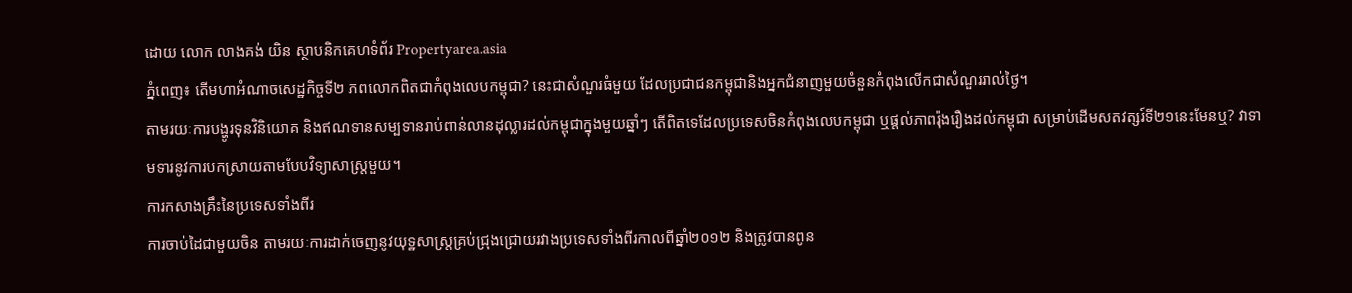ដោយ លោក លាងគង់ យិន ស្ថាបនិកគេហទំព័រ Propertyarea.asia
ភ្នំពេញ៖ តើមហាអំណាចសេដ្ឋកិច្ចទី២ ភពលោកពិតជាកំពុងលេបកម្ពុជា? នេះជាសំណួរធំមួយ ដែលប្រជាជនកម្ពុជានិងអ្នកជំនាញមួយចំនួនកំពុងលើកជាសំណួររាល់ថ្ងៃ។
តាមរយៈការបង្ហូរទុនវិនិយោគ និងឥណទានសម្បទានរាប់ពាន់លានដុល្លារដល់កម្ពុជាក្នុងមួយឆ្នាំៗ តើពិតទេដែលប្រទេសចិនកំពុងលេបកម្ពុជា ឬផ្តល់ភាពរ៉ុងរឿងដល់កម្ពុជា សម្រាប់ដើមសតវត្សរ៍ទី២១នេះមែនឬ? វាទាមទារនូវការបកស្រាយតាមបែបវិទ្យាសាស្រ្តមួយ។
ការកសាងគ្រឹះនៃប្រទេសទាំងពីរ
ការចាប់ដៃជាមួយចិន តាមរយៈការដាក់ចេញនូវយុទ្ឋសាស្រ្តគ្រប់ជ្រុងជ្រោយរវាងប្រទេសទាំងពីរកាលពីឆ្នាំ២០១២ និងត្រូវបានពូន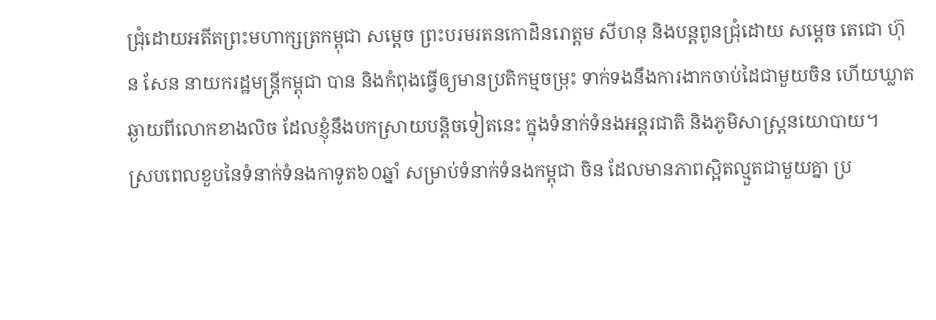ជ្រុំដោយអតីតព្រះមហាក្សត្រកម្ពុជា សម្តេច ព្រះបរមរតនកោដិនរោត្តម សីហនុ និងបន្តពូនជ្រុំដោយ សម្តេច តេជោ ហ៊ុន សែន នាយករដ្ឋមន្រ្តីកម្ពុជា បាន និងកំពុងធ្វើឲ្យមានប្រតិកម្មចម្រុះ ទាក់ទងនឹងការងាកចាប់ដៃជាមួយចិន ហើយឃ្លាតឆ្ងាយពីលោកខាងលិច ដែលខ្ញុំនឹងបកស្រាយបន្តិចទៀតនេះ ក្នុងទំនាក់ទំនងអន្តរជាតិ និងភូមិសាស្រ្តនយោបាយ។
ស្របពេលខួបនៃទំនាក់ទំនងកាទូត៦០ឆ្នាំ សម្រាប់ទំនាក់ទំនងកម្ពុជា ចិន ដែលមានភាពស្អិតល្មួតជាមួយគ្នា ប្រ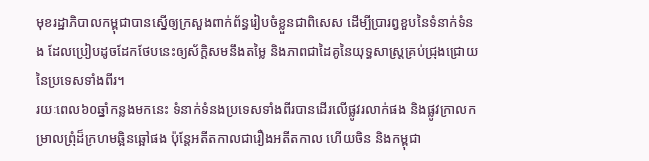មុខរដ្ឋាភិបាលកម្ពុជាបានស្នើឲ្យក្រសួងពាក់ព័ន្ធរៀបចំខ្លួនជាពិសេស ដើម្បីប្រារព្វខួបនៃទំនាក់ទំនង ដែលប្រៀបដូចដែកថែបនេះឲ្យស័ក្តិសមនឹងតម្លៃ និងភាពជាដៃគូនៃយុទ្ធសាស្រ្តគ្រប់ជ្រុងជ្រោយនៃប្រទេសទាំងពីរ។
រយៈពេល៦០ឆ្នាំកន្លងមកនេះ ទំនាក់ទំនងប្រទេសទាំងពីរបានដើរលើផ្លូវរលាក់ផង និងផ្លូវក្រាលកម្រាលព្រុំដ៏ក្រហមឆ្អិនឆ្អៅផង ប៉ុន្តែអតីតកាលជារឿងអតីតកាល ហើយចិន និងកម្ពុជា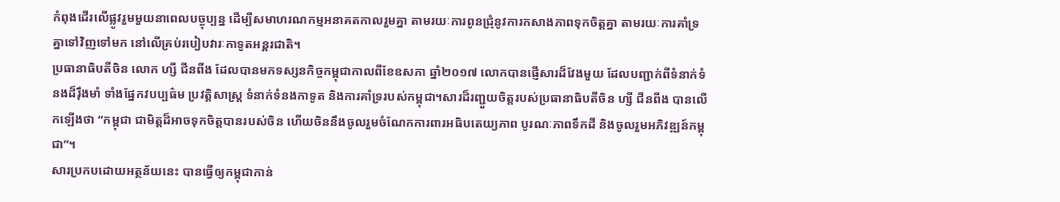កំពុងដើរលើផ្លូវរួមមួយនាពេលបច្ចុប្បន្ន ដើម្បីសមាហរណកម្មអនាគតកាលរួមគ្នា តាមរយៈការពូនជ្រុំនូវការកសាងភាពទុកចិត្តគ្នា តាមរយៈការគាំទ្រគ្នាទៅវិញទៅមក នៅលើគ្រប់របៀបវារៈកាទូតអន្តរជាតិ។
ប្រធានាធិបតីចិន លោក ហ្សី ជីនពីង ដែលបានមកទស្សនកិច្ចកម្ពុជាកាលពីខែឧសភា ឆ្នាំ២០១៧ លោកបានផ្ញើសារដ៏វែងមួយ ដែលបញ្ជាក់ពីទំនាក់ទំនងដ៏រ៉ឹងមាំ ទាំងផ្នែកវបប្បធ៌ម ប្រវត្តិសាស្រ្ត ទំនាក់ទំនងកាទូត និងការគាំទ្ររបស់កម្ពុជា។សារដ៏រញ្ជួយចិត្តរបស់ប្រធានាធិបតីចិន ហ្សី ជីនពីង បានលើកឡើងថា “កម្ពុជា ជាមិត្តដ៏អាចទុកចិត្តបានរបស់ចិន ហើយចិននឹងចូលរួមចំណែកការពារអធិបតេយ្យភាព បូរណៈភាពទឹកដី និងចូលរួមអភិវឌ្ឍន៍កម្ពុជា”។
សារប្រកបដោយអត្ថន័យនេះ បានធ្វើឲ្យកម្ពុជាកាន់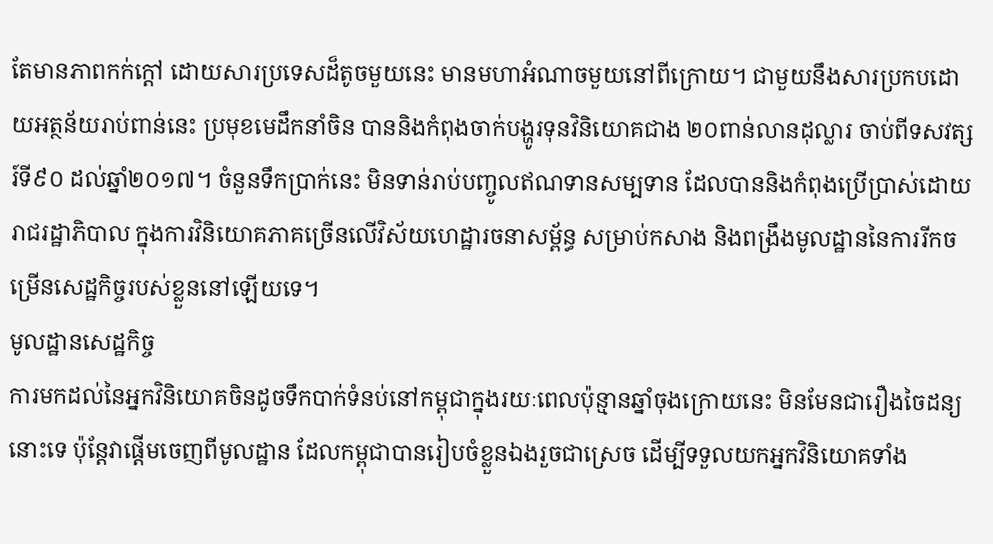តែមានភាពកក់ក្តៅ ដោយសារប្រទេសដ៏តូចមួយនេះ មានមហាអំណាចមួយនៅពីក្រោយ។ ជាមួយនឹងសារប្រកបដោយអត្ថន័យរាប់ពាន់នេះ ប្រមុខមេដឹកនាំចិន បាននិងកំពុងចាក់បង្ហូរទុនវិនិយោគជាង ២០ពាន់លានដុល្លារ ចាប់ពីទសវត្សរ៍ទី៩០ ដល់ឆ្នាំ២០១៧។ ចំនួនទឹកប្រាក់នេះ មិនទាន់រាប់បញ្ចូលឥណទានសម្បទាន ដែលបាននិងកំពុងប្រើប្រាស់ដោយរាជរដ្ឋាភិបាល ក្នុងការវិនិយោគភាគច្រើនលើវិស័យហេដ្ឋារចនាសម្ព័ន្ធ សម្រាប់កសាង និងពង្រឹងមូលដ្ឋាននៃការរីកចម្រើនសេដ្ឋកិច្ចរបស់ខ្លួននៅឡើយទេ។
មូលដ្ឋានសេដ្ឋកិច្ច
ការមកដល់នៃអ្នកវិនិយោគចិនដូចទឹកបាក់ទំនប់នៅកម្ពុជាក្នុងរយៈពេលប៉ុន្មានឆ្នាំចុងក្រោយនេះ មិនមែនជារឿងចៃដន្យនោះទេ ប៉ុន្តែវាផ្តើមចេញពីមូលដ្ឋាន ដែលកម្ពុជាបានរៀបចំខ្លួនឯងរួចជាស្រេច ដើម្បីទទួលយកអ្នកវិនិយោគទាំង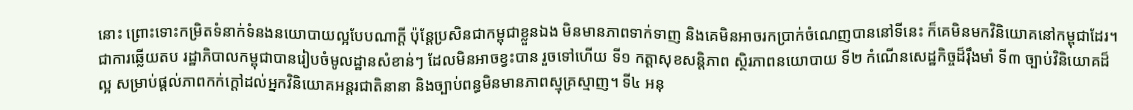នោះ ព្រោះទោះកម្រិតទំនាក់ទំនងនយោបាយល្អបែបណាក្តី ប៉ុន្តែប្រសិនជាកម្ពុជាខ្លួនឯង មិនមានភាពទាក់ទាញ និងគេមិនអាចរកប្រាក់ចំណេញបាននៅទីនេះ ក៏គេមិនមកវិនិយោគនៅកម្ពុជាដែរ។
ជាការឆ្លើយតប រដ្ឋាភិបាលកម្ពុជាបានរៀបចំមូលដ្ឋានសំខាន់ៗ ដែលមិនអាចខ្វះបាន រួចទៅហើយ ទី១ កត្តាសុខសន្តិភាព ស្ថិរភាពនយោបាយ ទី២ កំណើនសេដ្ឋកិច្ចដ៏រ៉ឹងមាំ ទី៣ ច្បាប់វិនិយោគដ៏ល្អ សម្រាប់ផ្តល់ភាពកក់ក្តៅដល់អ្នកវិនិយោគអន្តរជាតិនានា និងច្បាប់ពន្ធមិនមានភាពស្មុគ្រស្មាញ។ ទី៤ អនុ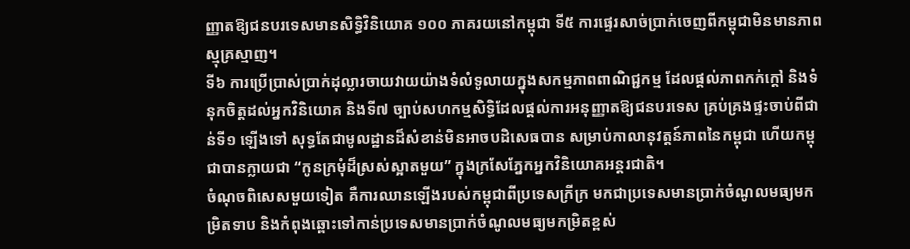ញ្ញាតឱ្យជនបរទេសមានសិទ្ធិវិនិយោគ ១០០ ភាគរយនៅកម្ពុជា ទី៥ ការផ្ទេរសាច់ប្រាក់ចេញពីកម្ពុជាមិនមានភាពស្មុគ្រស្មាញ។
ទី៦ ការប្រើប្រាស់ប្រាក់ដុល្លារចាយវាយយ៉ាងទំលំទូលាយក្នុងសកម្មភាពពាណិជ្ជកម្ម ដែលផ្តល់ភាពកក់ក្តៅ និងទំនុកចិត្តដល់អ្នកវិនិយោគ និងទី៧ ច្បាប់សហកម្មសិទ្ធិដែលផ្តល់ការអនុញ្ញាតឱ្យជនបរទេស គ្រប់គ្រងផ្ទះចាប់ពីជាន់ទី១ ឡើងទៅ សុទ្ធតែជាមូលដ្ឋានដ៏សំខាន់មិនអាចបដិសេធបាន សម្រាប់កាលានុវត្តន៍ភាពនៃកម្ពុជា ហើយកម្ពុជាបានក្លាយជា “កូនក្រមុំដ៏ស្រស់ស្អាតមួយ” ក្នុងក្រសែភ្នែកអ្នកវិនិយោគអន្តរជាតិ។
ចំណុចពិសេសមួយទៀត គឺការឈានឡើងរបស់កម្ពុជាពីប្រទេសក្រីក្រ មកជាប្រទេសមានប្រាក់ចំណូលមធ្យមកម្រិតទាប និងកំពុងឆ្ពោះទៅកាន់ប្រទេសមានប្រាក់ចំណូលមធ្យមកម្រិតខ្ពស់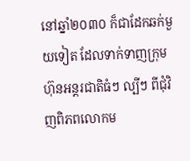នៅឆ្នាំ២០៣០ ក៏ជាដែកឆក់មួយទៀត ដែលទាក់ទាញក្រុមហ៊ុនអន្តរជាតិធំៗ ល្បីៗ ពីជុំវិញពិភពលោកម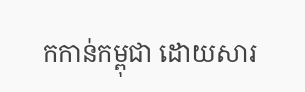កកាន់កម្ពុជា ដោយសារ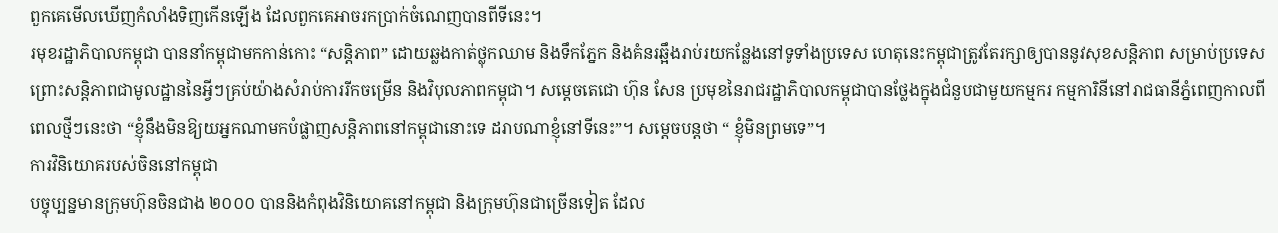ពួកគេមើលឃើញកំលាំងទិញកើនឡើង ដែលពួកគេអាចរកប្រាក់ចំណេញបានពីទីនេះ។
រមុខរដ្ឋាភិបាលកម្ពុជា បាននាំកម្ពុជាមកកាន់កោះ “សន្តិភាព” ដោយឆ្លងកាត់ថ្លុកឈាម និងទឹកភ្នែក និងគំនរឆ្អឹងរាប់រយកន្លែងនៅទូទាំងប្រទេស ហេតុនេះកម្ពុជាត្រូវតែរក្សាឲ្យបាននូវសុខសន្តិភាព សម្រាប់ប្រទេស ព្រោះសន្តិភាពជាមូលដ្ឋាននៃអ្វីៗគ្រប់យ៉ាងសំរាប់ការរីកចម្រើន និងវិបុលភាពកម្ពុជា។ សម្តេចតេជោ ហ៊ុន សែន ប្រមុខនៃរាជរដ្ឋាភិបាលកម្ពុជាបានថ្លែងក្នុងជំនួបជាមួយកម្មករ កម្មការិនីនៅរាជធានីភ្នំពេញកាលពីពេលថ្មីៗនេះថា “ខ្ញុំនឹងមិនឱ្យយអ្នកណាមកបំផ្លាញសន្តិភាពនៅកម្ពុជានោះទេ ដរាបណាខ្ញុំនៅទីនេះ”។ សម្តេចបន្តថា “ ខ្ញុំមិនព្រមទេ”។
ការវិនិយោគរបស់ចិននៅកម្ពុជា
បច្ចុប្បន្នមានក្រុមហ៊ុនចិនជាង ២០០០ បាននិងកំពុងវិនិយោគនៅកម្ពុជា និងក្រុមហ៊ុនជាច្រើនទៀត ដែល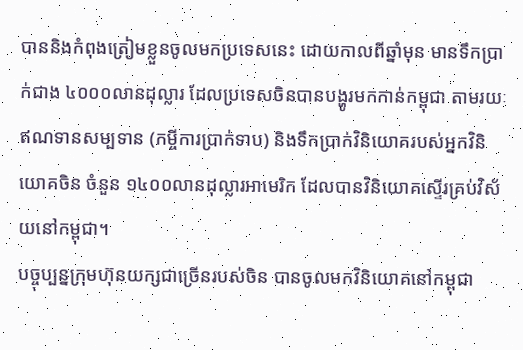បាននិងកំពុងត្រៀមខ្លួនចូលមកប្រទេសនេះ ដោយកាលពីឆ្នាំមុន មានទឹកប្រាក់ជាង ៤០០០លានដុល្លារ ដែលប្រទេសចិនបានបង្ហូរមកកាន់កម្ពុជា តាមរយៈឥណទានសម្បទាន (កម្ចីការប្រាក់ទាប) និងទឹកប្រាក់វិនិយោគរបស់អ្នកវិនិយោគចិន ចំនួន ១៤០០លានដុល្លារអាមេរិក ដែលបានវិនិយោគស្ទើរគ្រប់វិស័យនៅកម្ពុជា។
បច្ចុប្បន្នក្រុមហ៊ុនយក្សជាច្រើនរបស់ចិន បានចូលមកវិនិយោគនៅកម្ពុជា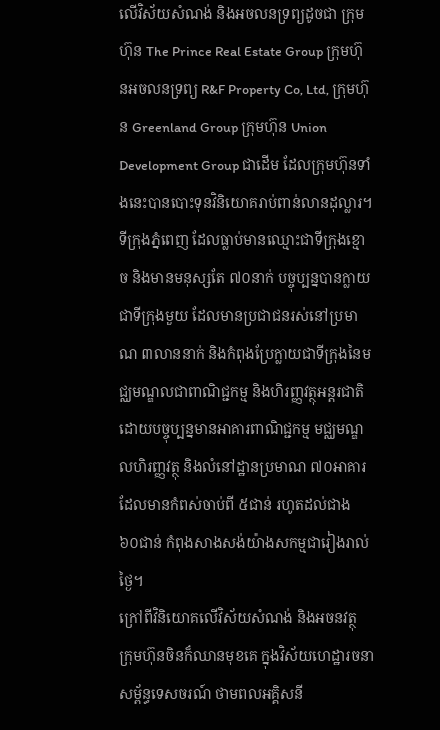លើវិស័យសំណង់ និងអចលនទ្រព្យដូចជា ក្រុមហ៊ុន The Prince Real Estate Group ក្រុមហ៊ុនអចលនទ្រព្យ R&F Property Co, Ltd, ក្រុមហ៊ុន Greenland Group ក្រុមហ៊ុន Union Development Group ជាដើម ដែលក្រុមហ៊ុនទាំងនេះបានបោះទុនវិនិយោគរាប់ពាន់លានដុល្លារ។
ទីក្រុងភ្នំពេញ ដែលធ្លាប់មានឈ្មោះជាទីក្រុងខ្មោច និងមានមនុស្សតែ ៧០នាក់ បច្ចុប្បន្នបានក្លាយជាទីក្រុងមួយ ដែលមានប្រជាជនរស់នៅប្រមាណ ៣លាននាក់ និងកំពុងប្រែក្លាយជាទីក្រុងនៃមជ្ឈមណ្ឌលជាពាណិជ្ជកម្ម និងហិរញ្ញវត្ថុអន្តរជាតិ ដោយបច្ចុប្បន្នមានអាគារពាណិជ្ជកម្ម មជ្ឈមណ្ឌលហិរញ្ញវត្ថុ និងលំនៅដ្ឋានប្រមាណ ៧០អាគារ ដែលមានកំពស់ចាប់ពី ៥ជាន់ រហូតដល់ជាង ៦០ជាន់ កំពុងសាងសង់យ៉ាងសកម្មជារៀងរាល់ថ្ងៃ។
ក្រៅពីវិនិយោគលើវិស័យសំណង់ និងអចនវត្ថុ ក្រុមហ៊ុនចិនក៏ឈានមុខគេ ក្នុងវិស័យហេដ្ឋារចនាសម្ព័ន្ធទេសចរណ៍ ថាមពលអគ្គិសនី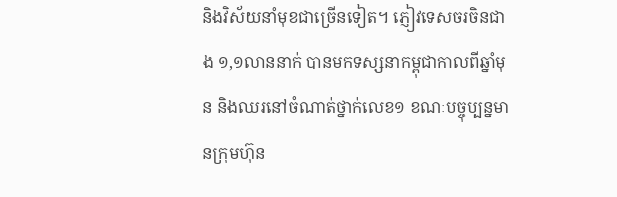និងវិស័យនាំមុខជាច្រើនទៀត។ ភ្ញៀវទេសចរចិនជាង ១,១លាននាក់ បានមកទស្សនាកម្ពុជាកាលពីឆ្នាំមុន និងឈរនៅចំណាត់ថ្នាក់លេខ១ ខណៈបច្ចុប្បន្នមានក្រុមហ៊ុន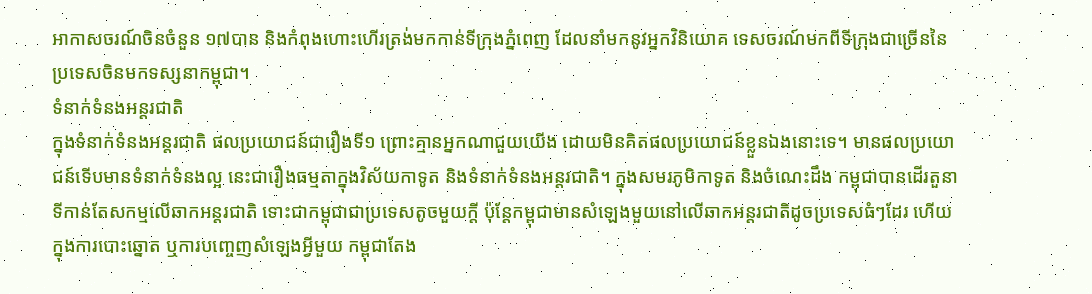អាកាសចរណ៍ចិនចំនួន ១៧បាន និងកំពុងហោះហើរត្រង់មកកាន់ទីក្រុងភ្នំពេញ ដែលនាំមកនូវអ្នកវិនិយោគ ទេសចរណ៍មកពីទីក្រុងជាច្រើននៃប្រទេសចិនមកទស្សនាកម្ពុជា។
ទំនាក់ទំនងអន្តរជាតិ
ក្នុងទំនាក់ទំនងអន្តរជាតិ ផលប្រយោជន៍ជារឿងទី១ ព្រោះគ្មានអ្នកណាជួយយើង ដោយមិនគិតផលប្រយោជន៍ខ្លួនឯងនោះទេ។ មានផលប្រយោជន៍ទើបមានទំនាក់ទំនងល្អ នេះជារឿងធម្មតាក្នុងវិស័យកាទូត និងទំនាក់ទំនងអន្តរជាតិ។ ក្នុងសមរភូមិកាទូត និងចំណេះដឹង កម្ពុជាបានដើរតួនាទីកាន់តែសកម្មលើឆាកអន្តរជាតិ ទោះជាកម្ពុជាជាប្រទេសតូចមួយក្តី ប៉ុន្តែកម្ពុជាមានសំឡេងមួយនៅលើឆាកអន្តរជាតិដូចប្រទេសធំៗដែរ ហើយក្នុងការបោះឆ្នោត ឬការបញ្ចេញសំឡេងអ្វីមួយ កម្ពុជាតែង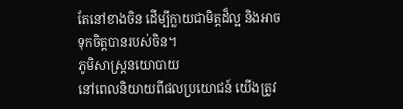តែនៅខាងចិន ដើម្បីក្លាយជាមិត្តដ៏ល្អ និងអាចទុកចិត្តបានរបស់ចិន។
ភូមិសាស្រ្តនយោបាយ
នៅពេលនិយាយពីផលប្រយោជន៍ យើងត្រូវ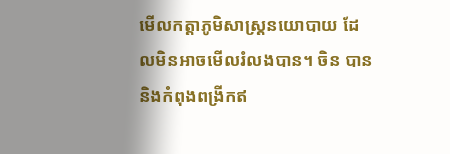មើលកត្តាភូមិសាស្រ្តនយោបាយ ដែលមិនអាចមើលរំលងបាន។ ចិន បាននិងកំពុងពង្រីកឥ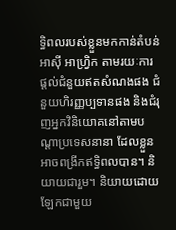ទ្ធិពលរបស់ខ្លួនមកកាន់តំបន់អាស៊ី អាហ្រ្វិក តាមរយៈការផ្តល់ជំនួយឥតសំណងផង ជំនួយហិរញ្ញប្បទានផង និងជំរុញអ្នកវិនិយោគនៅតាមបណ្តាប្រទេសនានា ដែលខ្លួនអាចពង្រីកឥទ្ធិពលបាន។ និយាយជារួម។ និយាយដោយឡែកជាមួយ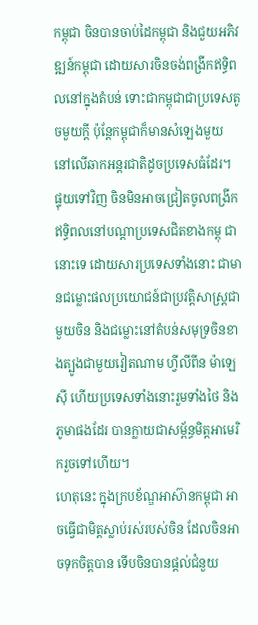កម្ពុជា ចិនបានចាប់ដៃកម្ពុជា និងជួយអភិវឌ្ឍន៍កម្ពុជា ដោយសារចិនចង់ពង្រីកឥទ្ធិពលនៅក្នុងតំបន់ ទោះជាកម្ពុជាជាប្រទេសតូចមួយក្តី ប៉ុន្តែកម្ពុជាក៏មានសំឡេងមួយ នៅលើឆាកអន្តរជាតិដូចប្រទេសធំដែរ។
ផ្ទុយទៅវិញ ចិនមិនអាចជ្រៀតចូលពង្រីកឥទ្ធិពលនៅបណ្តាប្រទេសជិតខាងកម្ពុ ជានោះទេ ដោយសារប្រទេសទាំងនោះ ជាមានជម្លោះផលប្រយោជន៍ជាប្រវត្តិសាស្រ្តជាមួយចិន និងជម្លោះនៅតំបន់សមុទ្រចិនខាងត្បូងជាមួយវៀតណាម ហ្វីលីពីន ម៉ាឡេស៊ី ហើយប្រទេសទាំងនោះរួមទាំងថៃ និងភូមាផងដែរ បានក្លាយជាសម្ព័ន្ធមិត្តអាមេរិករួចទៅហើយ។
ហេតុនេះ ក្នុងក្របខ័ណ្ឌអាស៊ានកម្ពុជា អាចធ្វើជាមិត្តស្លាប់រស់របស់ចិន ដែលចិនអាចទុកចិត្តបាន ទើបចិនបានផ្តល់ជំនួយ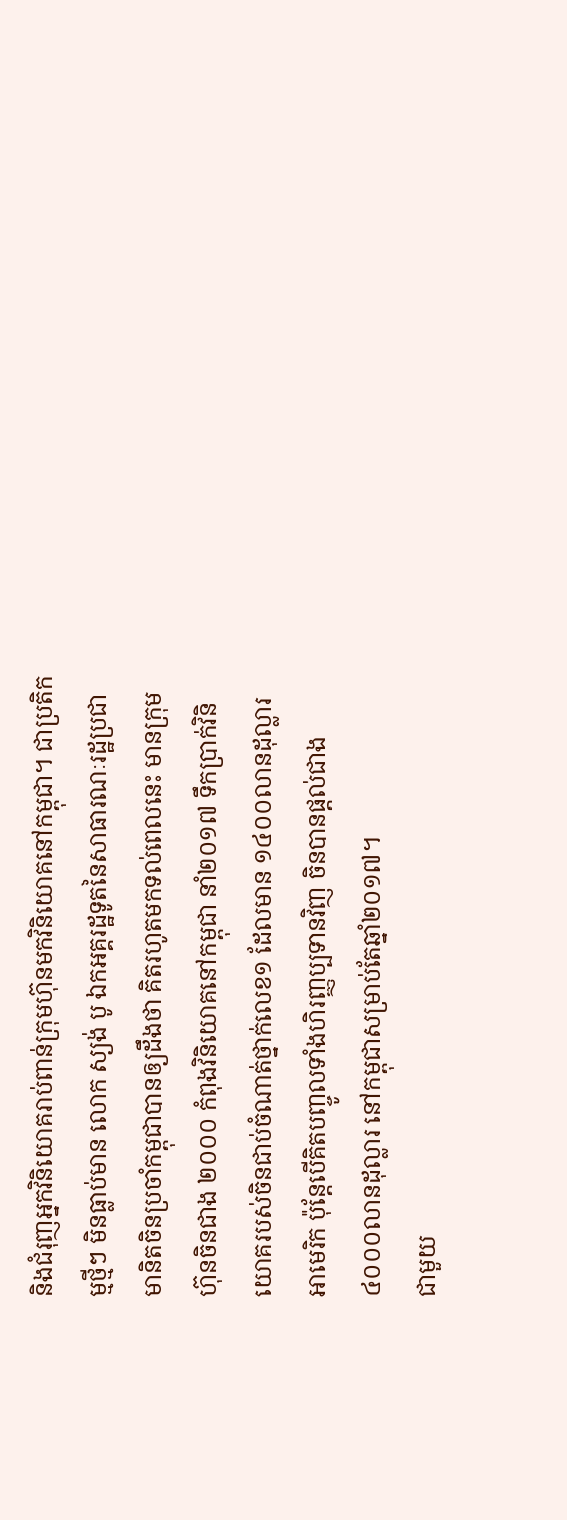និងជំរុញអ្នកវិនិយោគរាប់ពាន់ក្រុមហ៊ុនមកវិនិយោគនៅកម្ពុជា។ ជាប្រតិកម្មថ្មីៗ មិនធ្លាប់មាន លោក ស្យង់ បូ ឯកអគ្គរដ្ឋទូតនៃសាធារណៈរដ្ឋប្រជាមានិតចិនប្រចាំកម្ពុជាបានឲ្យដឹងថា គិតរហូតមកទល់ពេលនេះ មានក្រុមហ៊ុនចិនជាង ២០០០ កំពុងវិនិយោគនៅកម្ពុជា នាំ២០១៧ ទឹកប្រាក់វិនិយោគរបស់ចិនជាប់ចំណាត់ថ្នាក់លេខ១ ដែលមាន ១៤០០លានដុល្លារអាមេរិក ប៉ុន្តែបើគិតបញ្ចូលទាំងហិរញ្ញប្បទានវិញ ចិនបានផ្តល់ជាង ៤០០០លានដុល្លារ នៅកម្ពុជាសម្រាប់តែឆ្នាំ២០១៧។
ជាមួយ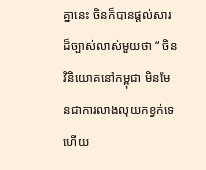គ្នានេះ ចិនក៏បានផ្តល់សារដ៏ច្បាស់លាស់មួយថា “ ចិនវិនិយោគនៅកម្ពុជា មិនមែនជាការលាងលុយកខ្វក់ទេ ហើយ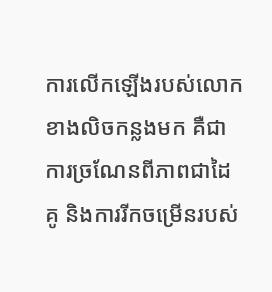ការលើកឡើងរបស់លោកខាងលិចកន្លងមក គឺជាការច្រណែនពីភាពជាដៃគូ និងការរីកចម្រើនរបស់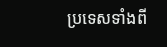ប្រទេសទាំងពី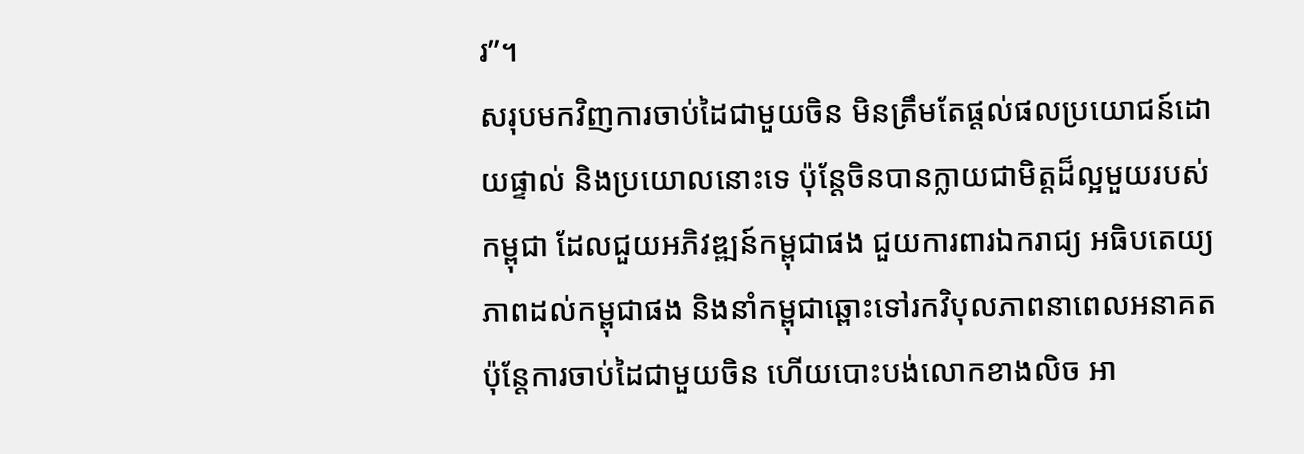រ”។
សរុបមកវិញការចាប់ដៃជាមួយចិន មិនត្រឹមតែផ្តល់ផលប្រយោជន៍ដោយផ្ទាល់ និងប្រយោលនោះទេ ប៉ុន្តែចិនបានក្លាយជាមិត្តដ៏ល្អមួយរបស់កម្ពុជា ដែលជួយអភិវឌ្ឍន៍កម្ពុជាផង ជួយការពារឯករាជ្យ អធិបតេយ្យភាពដល់កម្ពុជាផង និងនាំកម្ពុជាឆ្ពោះទៅរកវិបុលភាពនាពេលអនាគត ប៉ុន្តែការចាប់ដៃជាមួយចិន ហើយបោះបង់លោកខាងលិច អា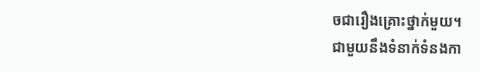ចជារឿងគ្រោះថ្នាក់មួយ។
ជាមួយនឹងទំនាក់ទំនងកា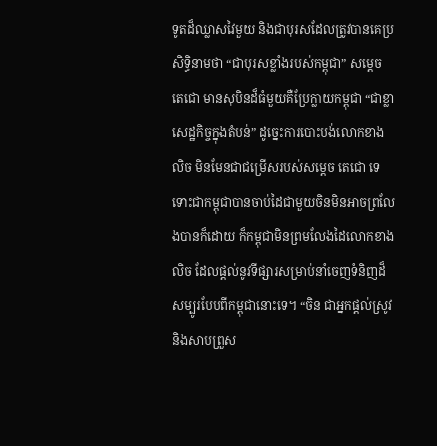ទូតដ៏ឈ្លាសវៃមួយ និងជាបុរសដែលត្រូវបានគេប្រសិទ្ធិនាមថា “ជាបុរសខ្លាំងរបស់កម្ពុជា” សម្តេច តេជោ មានសុបិនដ៏ធំមួយគឺប្រែក្លាយកម្ពុជា “ជាខ្លាសេដ្ឋកិច្ចក្នុងតំបន់” ដូច្នេះការបោះបង់លោកខាងលិច មិនមែនជាជម្រើសរបស់សម្តេច តេជោ ទេ ទោះជាកម្ពុជាបានចាប់ដៃជាមួយចិនមិនអាចព្រលែងបានក៏ដោយ ក៏កម្ពុជាមិនព្រមលែងដៃលោកខាងលិច ដែលផ្តល់នូវទីផ្សារសម្រាប់នាំចេញទំនិញដ៏សម្បូរបែបពីកម្ពុជានោះទេ។ “ចិន ជាអ្នកផ្តល់ស្រូវ និងសាបព្រួស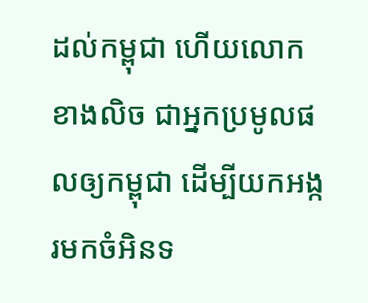ដល់កម្ពុជា ហើយលោកខាងលិច ជាអ្នកប្រមូលផលឲ្យកម្ពុជា ដើម្បីយកអង្ករមកចំអិនទ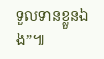ទួលទានខ្លួនឯង”៕